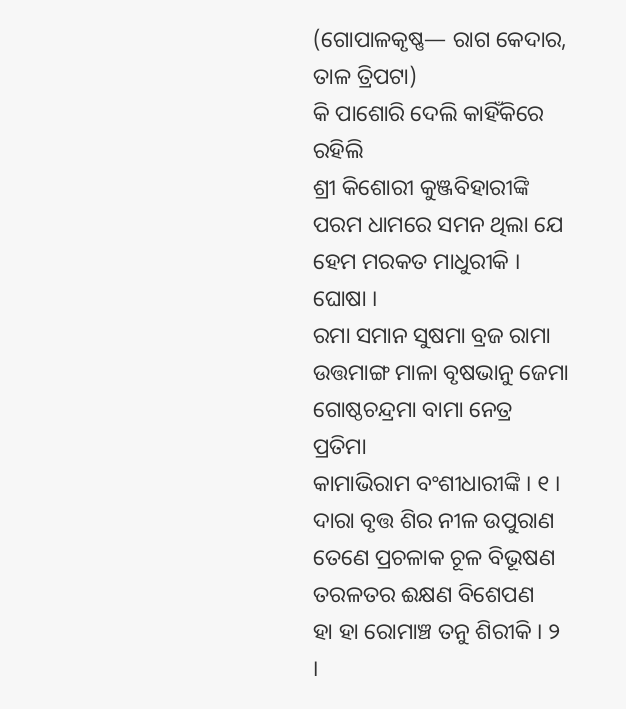(ଗୋପାଳକୃଷ୍ଣ— ରାଗ କେଦାର, ତାଳ ତ୍ରିପଟା)
କି ପାଶୋରି ଦେଲି କାହିଁକିରେ ରହିଲି
ଶ୍ରୀ କିଶୋରୀ କୁଞ୍ଜବିହାରୀଙ୍କି
ପରମ ଧାମରେ ସମନ ଥିଲା ଯେ
ହେମ ମରକତ ମାଧୁରୀକି । ଘୋଷା ।
ରମା ସମାନ ସୁଷମା ବ୍ରଜ ରାମା
ଉତ୍ତମାଙ୍ଗ ମାଳା ବୃଷଭାନୁ ଜେମା
ଗୋଷ୍ଠଚନ୍ଦ୍ରମା ବାମା ନେତ୍ର ପ୍ରତିମା
କାମାଭିରାମ ବଂଶୀଧାରୀଙ୍କି । ୧ ।
ଦାରା ବୃତ୍ତ ଶିର ନୀଳ ଉପୁରାଣ
ତେଣେ ପ୍ରଚଳାକ ଚୂଳ ବିଭୂଷଣ
ତରଳତର ଈକ୍ଷଣ ବିଶେପଣ
ହା ହା ରୋମାଞ୍ଚ ତନୁ ଶିରୀକି । ୨ ।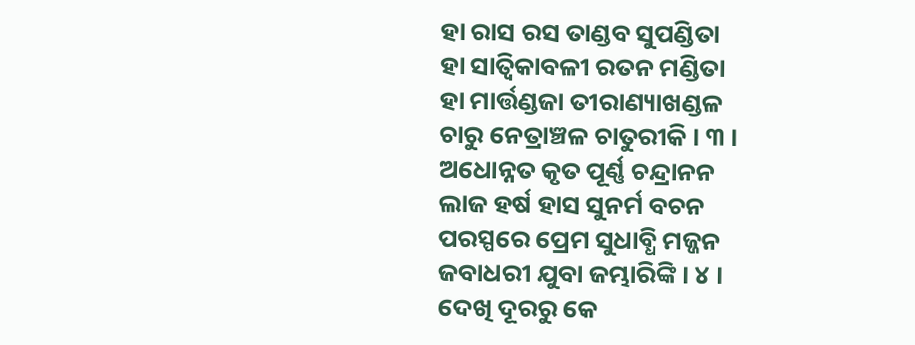ହା ରାସ ରସ ତାଣ୍ଡବ ସୁପଣ୍ଡିତା
ହା ସାତ୍ୱିକାବଳୀ ରତନ ମଣ୍ଡିତା
ହା ମାର୍ତ୍ତଣ୍ଡଜା ତୀରାଣ୍ୟାଖଣ୍ଡଳ
ଚାରୁ ନେତ୍ରାଞ୍ଚଳ ଚାତୁରୀକି । ୩ ।
ଅଧୋନ୍ନତ କୃତ ପୂର୍ଣ୍ଣ ଚନ୍ଦ୍ରାନନ
ଲାଜ ହର୍ଷ ହାସ ସୁନର୍ମ ବଚନ
ପରସ୍ପରେ ପ୍ରେମ ସୁଧାବ୍ଧି ମଜ୍ଜନ
ଜବାଧରୀ ଯୁବା ଜମ୍ଭାରିଙ୍କି । ୪ ।
ଦେଖି ଦୂରରୁ କେ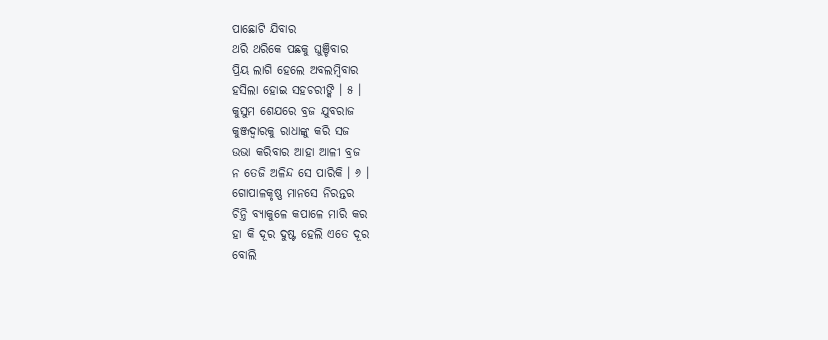ପାଛୋଟି ଯିବାର
ଥରି ଥରିକେ ପଛକୁ ଘୁଞ୍ଚିବାର
ପ୍ରିୟ ଲାଗି ହେଲେ ଅବଲମ୍ବିବାର
ହସିଲା ହୋଇ ସହଚରୀଙ୍କି । ୫ ।
କୁସୁମ ଶେଯରେ ବ୍ରଜ ଯୁବରାଜ
କୁଞ୍ଜଦ୍ୱାରକୁ ରାଧାଙ୍କୁ କରି ସଜ
ଉଭା କରିବାର ଆହା ଆଳୀ ବ୍ରଜ
ନ ତେଜି ଅଳିନ୍ଦ ସେ ପାରିକି । ୬ ।
ଗୋପାଳକୃଷ୍ଣ ମାନସେ ନିରନ୍ତର
ଚିନ୍ତି ବ୍ୟାକୁଳେ କପାଳେ ମାରି କର
ହା କି ଦୂର ଦୁଷ୍ଟ ହେଲି ଏତେ ଦୂର
ବୋଲି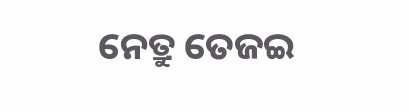ନେତ୍ରୁ ତେଜଇ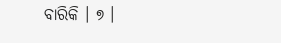ବାରିକି । ୭ ।